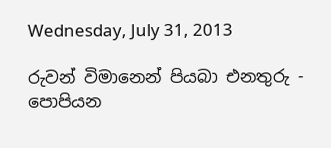Wednesday, July 31, 2013

රුවන් විමානෙන් පියබා එනතුරු - පොපියන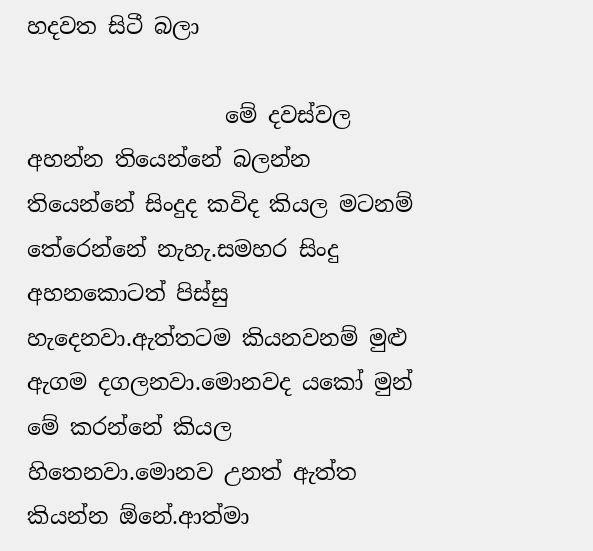හදවත සිටී බලා

                  මේ දවස්වල අහන්න තියෙන්නේ බලන්න තියෙන්නේ සිංදුද කවිද කියල මටනම් තේරෙන්නේ නැහැ.සමහර සිංදු අහනකොටත් පිස්සු හැදෙනවා.ඇත්තටම කියනවනම් මුළු ඇගම දගලනවා.මොනවද යකෝ මුන් මේ කරන්නේ කියල හිතෙනවා.මොනව උනත් ඇත්ත කියන්න ඕනේ.ආත්මා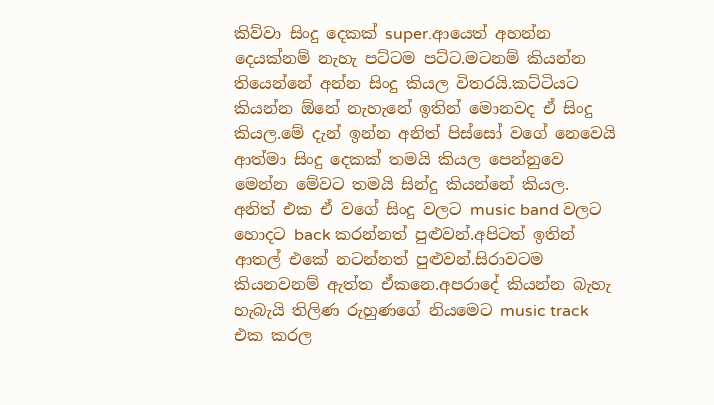කිව්වා සිංදු දෙකක් super.ආයෙත් අහන්න දෙයක්නම් නැහැ පට්ටම පට්ට.මටනම් කියන්න තියෙන්නේ අන්න සිංදු කියල විතරයි.කට්ටියට කියන්න ඕනේ නැහැනේ ඉතින් මොනවද ඒ සිංදු කියල.මේ දැන් ඉන්න අනිත් පිස්සෝ වගේ නෙවෙයි ආත්මා සිංදු දෙකක් තමයි කියල පෙන්නුවෙ මෙන්න මේවට තමයි සින්දු කියන්නේ කියල. අනිත් එක ඒ වගේ සිංදු වලට music band වලට හොදට back කරන්නත් පුළුවන්.අපිටත් ඉතින් ආතල් එකේ නටන්නත් පුළුවන්.සිරාවටම කියනවනම් ඇත්ත ඒකනෙ.අපරාදේ කියන්න බැහැ හැබැයි තිලිණ රුහුණගේ නියමෙට music track එක කරල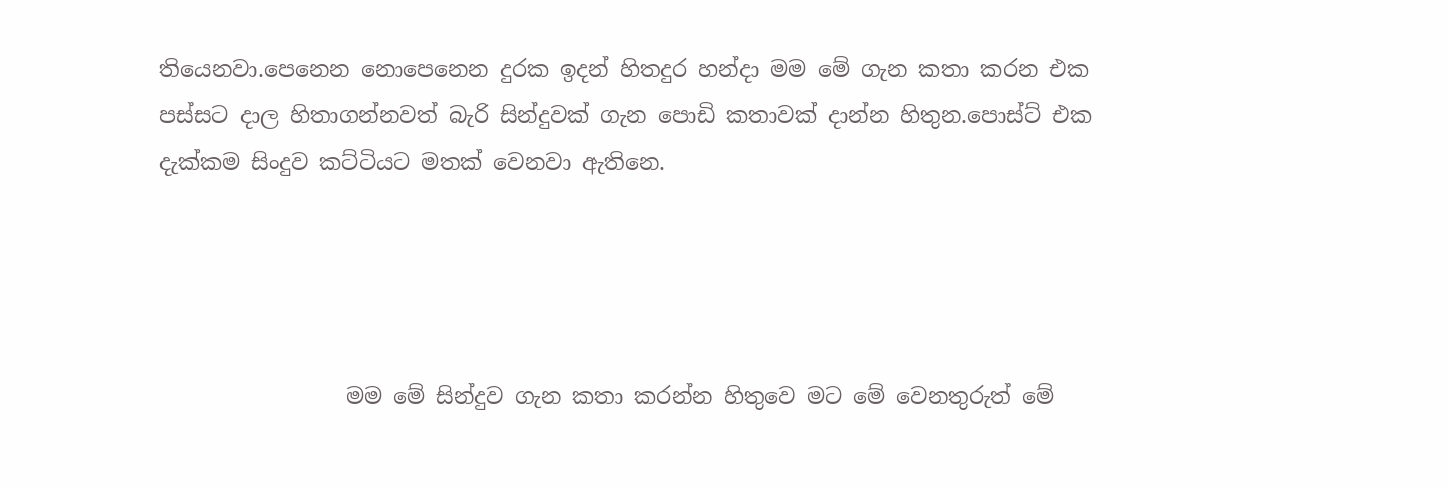තියෙනවා.පෙනෙන නොපෙනෙන දුරක ඉදන් හිතදුර හන්දා මම මේ ගැන කතා කරන එක පස්සට දාල හිතාගන්නවත් බැරි සින්දුවක් ගැන පොඩි කතාවක් දාන්න හිතුන.පොස්ට් එක දැක්කම සිංදුව කට්ටියට මතක් වෙනවා ඇතිනෙ.




                 මම මේ සින්දුව ගැන කතා කරන්න හිතුවෙ මට මේ වෙනතුරුත් මේ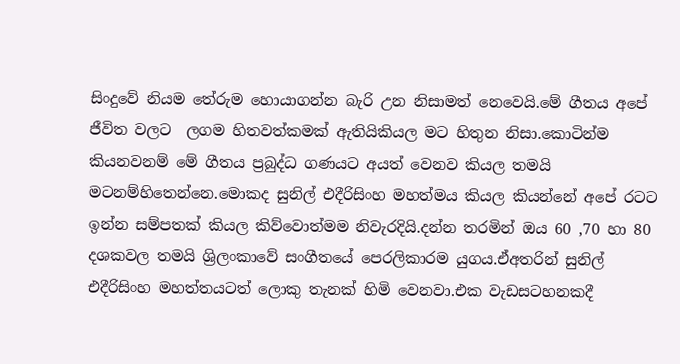සිංදුවේ නියම තේරුම හොයාගන්න බැරි උන නිසාමත් නෙවෙයි.මේ ගීතය අපේ ජීවිත වලට  ලගම හිතවත්කමක් ඇතියිකියල මට හිතුන නිසා.කොටින්ම කියනවනම් මේ ගීතය ප්‍රබුද්ධ ගණයට අයත් වෙනව කියල තමයි මටනම්හිතෙන්නෙ.මොකද සුනිල් එදීරිසිංහ මහත්මය කියල කියන්නේ අපේ රටට ඉන්න සම්පතක් කියල කිව්වොත්මම නිවැරදියි.දන්න තරමින් ඔය 60 ,70 හා 80 දශකවල තමයි ශ්‍රිලංකාවේ සංගීතයේ පෙරලිකාරම යුගය.ඒඅතරින් සුනිල්  එදීරිසිංහ මහත්තයටත් ලොකු තැනක් හිමි වෙනවා.එක වැඩසටහනකදී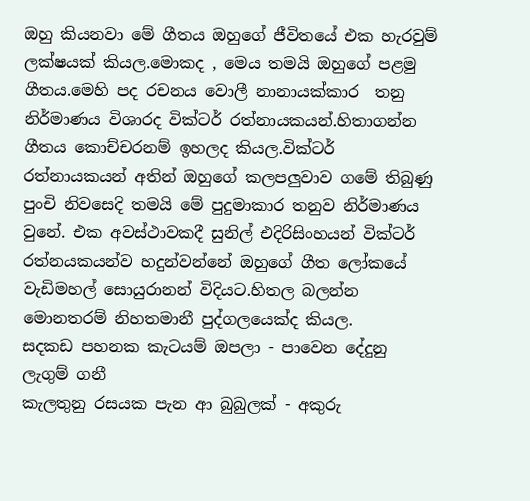ඔහු කියනවා මේ ගීතය ඔහුගේ ජීවිතයේ එක හැරවුම් ලක්ෂයක් කියල.මොකද , මෙය තමයි ඔහුගේ පළමු ගීතය.මෙහි පද රචනය වොලී නානායක්කාර  තනු නිර්මාණය විශාරද වික්ටර් රත්නායකයන්.හිතාගන්න ගීතය කොච්චරනම් ඉහලද කියල.වික්ටර් රත්නායකයන් අතින් ඔහුගේ කලපලුවාව ගමේ තිබුණු පුංචි නිවසෙදි තමයි මේ පුදුමාකාර තනුව නිර්මාණය වුනේ. එක අවස්ථාවකදී සුනිල් එදිරිසිංහයන් වික්ටර් රත්නයකයන්ව හදුන්වන්නේ ඔහුගේ ගීත ලෝකයේ වැඩිමහල් සොයුරානන් විදියට.හිතල බලන්න මොනතරම් නිහතමානී පුද්ගලයෙක්ද කියල.
සදකඩ පහනක කැටයම් ඔපලා - පාවෙන දේදුනු ලැගුම් ගනී
කැලතුනු රසයක පැන ආ බුබුලක් - අකුරු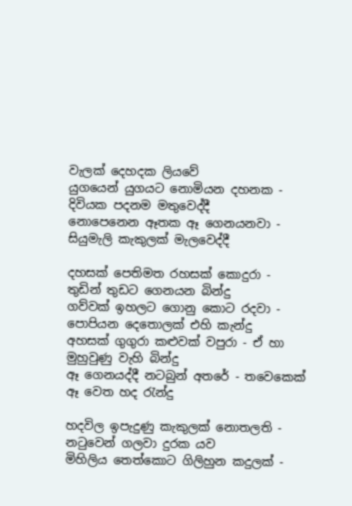වැලක් දෙහදක ලියවේ
යුගයෙන් යුගයට නොමියන දහනක - දිවියක පදනම මතුවෙද්දී
නොපෙනෙන ඈතක ඈ ගෙනයනවා - සියුමැලි කැකුලක් මැලවෙද්දී

දහසක් පෙතිමත රහසක් කොදුරා - තුඩින් තුඩට ගෙනයන බින්දු
ගව්වක් ඉහලට ගොනු කොට රදවා - පොපියන දෙතොලක් එහි කැන්දු
අහසක් ගුගුරා කළුවක් වපුරා - ඒ හා මුහුවුණු වැහි බින්දු
ඈ ගෙනයද්දී නටබුන් අතරේ - තවෙකෙක් ඈ වෙත හද රැන්දු

හදවිල ඉපැදුණු කැකුලක් නොතලති - නටුවෙන් ගලවා දුරක යව
මිහිලිය තෙත්කොට ගිලිහුන කදුලක් -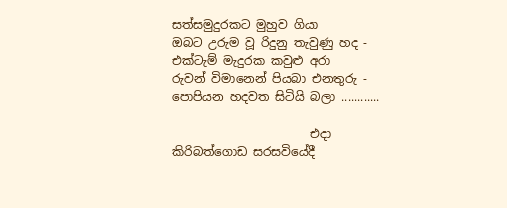සත්සමුදුරකට මුහුව ගියා
ඔබට උරුම වූ රිදුනු තැවුණු හද - එක්ටැම් මැදුරක කවුළු අරා
රුවන් විමානෙන් පියබා එනතුරු - පොපියන හදවත සිටියි බලා ............

                       එදා කිරිබත්ගොඩ සරසවියේදී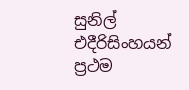සුනිල් එදීරිසිංහයන් ප්‍රථම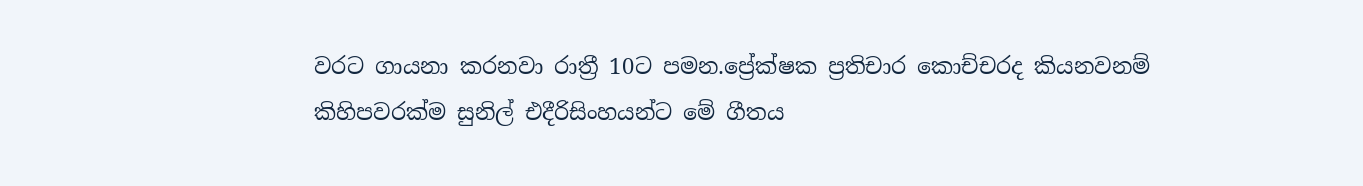වරට ගායනා කරනවා රාත්‍රී 10ට පමන.ප්‍රේක්ෂක ප්‍රතිචාර කොච්චරද කියනවනම් කිහිපවරක්ම සුනිල් එදීරිසිංහයන්ට මේ ගීතය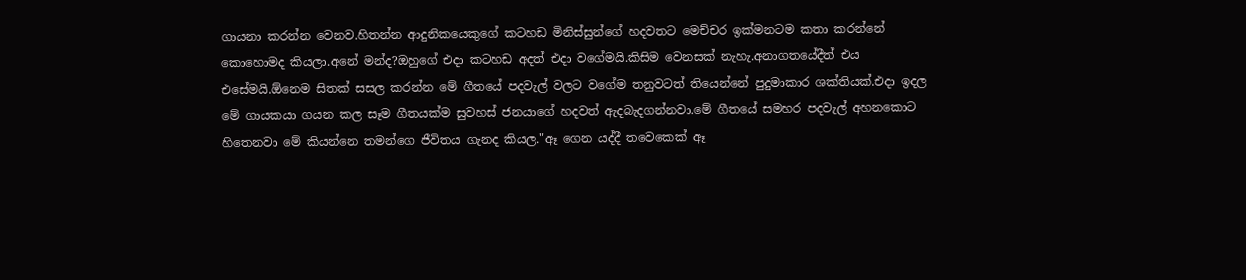ගායනා කරන්න වෙනව.හිතන්න ආදුනිකයෙකුගේ කටහඩ මිනිස්සුන්ගේ හදවතට මෙච්චර ඉක්මනටම කතා කරන්නේ කොහොමද කියලා.අනේ මන්ද?ඔහුගේ එදා කටහඩ අදත් එදා වගේමයි.කිසිම වෙනසක් නැහැ.අනාගතයේදීත් එය එසේමයි.ඕනෙම සිතක් සසල කරන්න මේ ගීතයේ පදවැල් වලට වගේම තනුවටත් තියෙන්නේ පුදුමාකාර ශක්තියක්.එදා ඉදල මේ ගායකයා ගයන කල සෑම ගීතයක්ම සුවහස් ජනයාගේ හදවත් ඇදබැදගන්නවා.මේ ගීතයේ සමහර පදවැල් අහනකොට හිතෙනවා මේ කියන්නෙ තමන්ගෙ ජීවිතය ගැනද කියල."ඈ ගෙන යද්දී තවෙකෙක් ඈ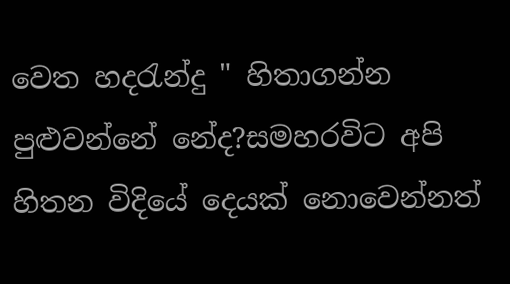වෙත හදරැන්දු " හිතාගන්න පුළුවන්නේ නේද?සමහරවිට අපි හිතන විදියේ දෙයක් නොවෙන්නත්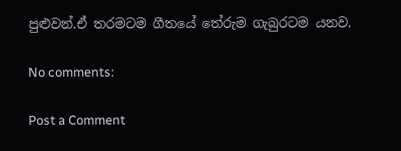පුළුවන්.ඒ තරමටම ගීතයේ තේරුම ගැබුරටම යනව.

No comments:

Post a Comment